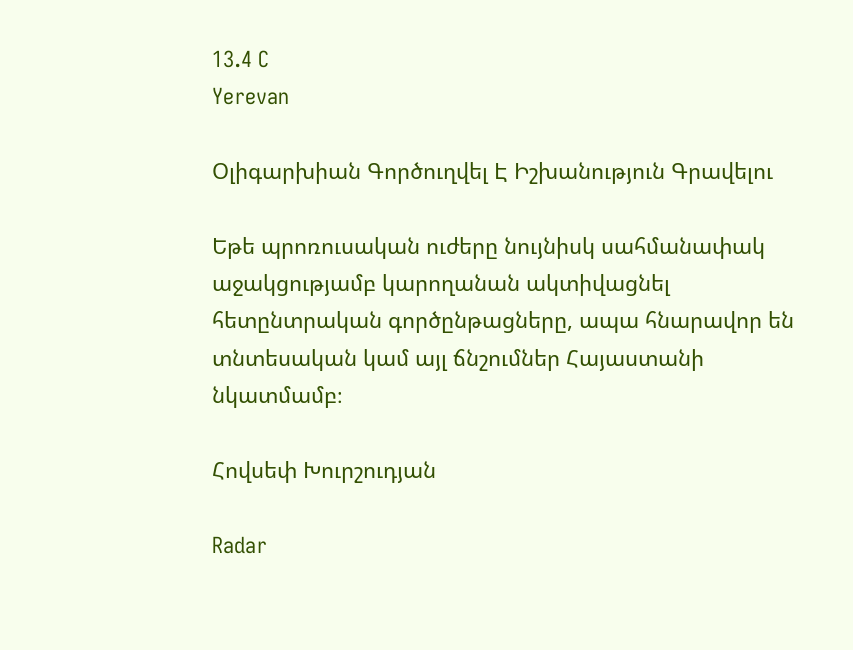13.4 C
Yerevan

Օլիգարխիան Գործուղվել Է Իշխանություն Գրավելու

Եթե պրոռուսական ուժերը նույնիսկ սահմանափակ աջակցությամբ կարողանան ակտիվացնել հետընտրական գործընթացները, ապա հնարավոր են տնտեսական կամ այլ ճնշումներ Հայաստանի նկատմամբ։

Հովսեփ Խուրշուդյան

Radar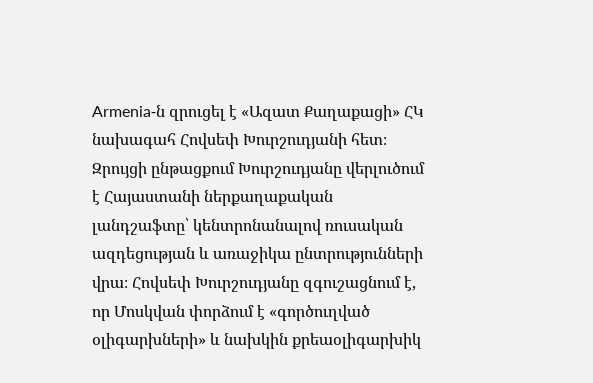Armenia‑ն զրուցել է «Ազատ Քաղաքացի» ՀԿ նախագահ Հովսեփ Խուրշուդյանի հետ։ Զրույցի ընթացքում Խուրշուդյանը վերլուծում է Հայաստանի ներքաղաքական լանդշաֆտը՝ կենտրոնանալով ռուսական ազդեցության և առաջիկա ընտրությունների վրա։ Հովսեփ Խուրշուդյանը զգուշացնում է, որ Մոսկվան փորձում է «գործուղված օլիգարխների» և նախկին քրեաօլիգարխիկ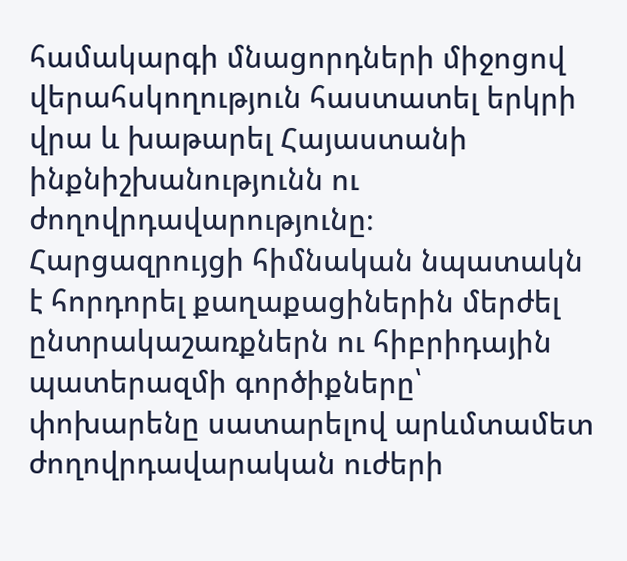համակարգի մնացորդների միջոցով վերահսկողություն հաստատել երկրի վրա և խաթարել Հայաստանի ինքնիշխանությունն ու ժողովրդավարությունը։ Հարցազրույցի հիմնական նպատակն է հորդորել քաղաքացիներին մերժել ընտրակաշառքներն ու հիբրիդային պատերազմի գործիքները՝ փոխարենը սատարելով արևմտամետ ժողովրդավարական ուժերի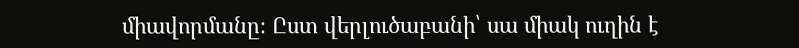միավորմանը։ Ըստ վերլուծաբանի՝ սա միակ ուղին է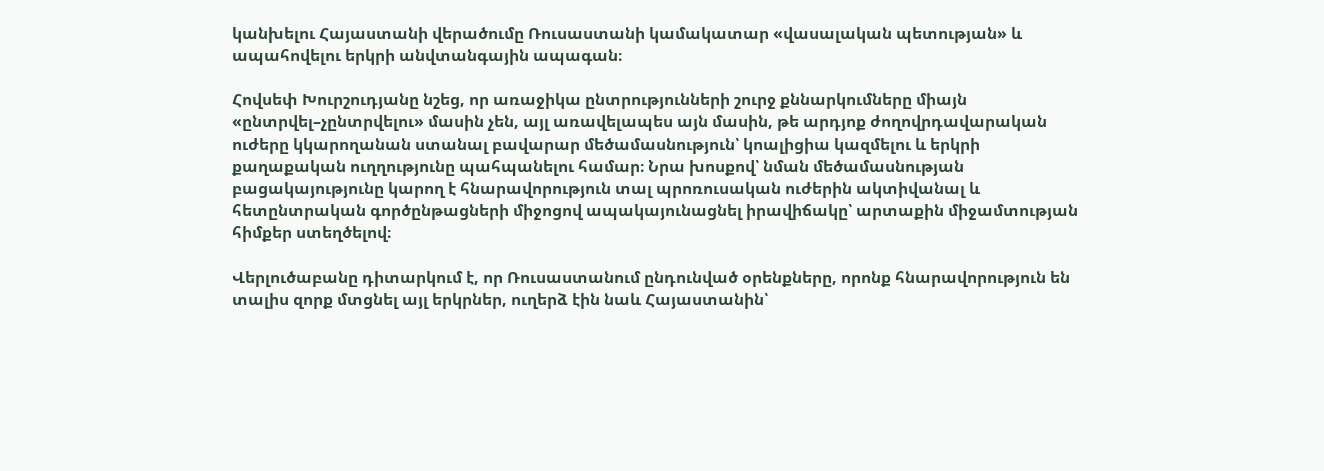կանխելու Հայաստանի վերածումը Ռուսաստանի կամակատար «վասալական պետության» և ապահովելու երկրի անվտանգային ապագան։

Հովսեփ Խուրշուդյանը նշեց, որ առաջիկա ընտրությունների շուրջ քննարկումները միայն «ընտրվել–չընտրվելու» մասին չեն, այլ առավելապես այն մասին, թե արդյոք ժողովրդավարական ուժերը կկարողանան ստանալ բավարար մեծամասնություն՝ կոալիցիա կազմելու և երկրի քաղաքական ուղղությունը պահպանելու համար։ Նրա խոսքով՝ նման մեծամասնության բացակայությունը կարող է հնարավորություն տալ պրոռուսական ուժերին ակտիվանալ և հետընտրական գործընթացների միջոցով ապակայունացնել իրավիճակը՝ արտաքին միջամտության հիմքեր ստեղծելով։

Վերլուծաբանը դիտարկում է, որ Ռուսաստանում ընդունված օրենքները, որոնք հնարավորություն են տալիս զորք մտցնել այլ երկրներ, ուղերձ էին նաև Հայաստանին՝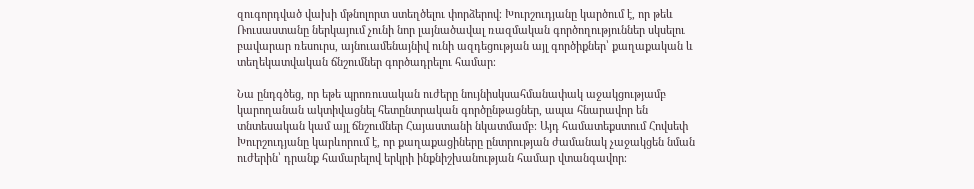զուգորդված վախի մթնոլորտ ստեղծելու փորձերով։ Խուրշուդյանը կարծում է, որ թեև Ռուսաստանը ներկայում չունի նոր լայնածավալ ռազմական գործողություններ սկսելու բավարար ռեսուրս, այնուամենայնիվ ունի ազդեցության այլ գործիքներ՝ քաղաքական և տեղեկատվական ճնշումներ գործադրելու համար։

Նա ընդգծեց, որ եթե պրոռուսական ուժերը նույնիսկսահմանափակ աջակցությամբ կարողանան ակտիվացնել հետընտրական գործընթացներ, ապա հնարավոր են տնտեսական կամ այլ ճնշումներ Հայաստանի նկատմամբ։ Այդ համատեքստում Հովսեփ Խուրշուդյանը կարևորում է, որ քաղաքացիները ընտրության ժամանակ չաջակցեն նման ուժերին՝ դրանք համարելով երկրի ինքնիշխանության համար վտանգավոր։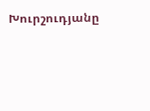Խուրշուդյանը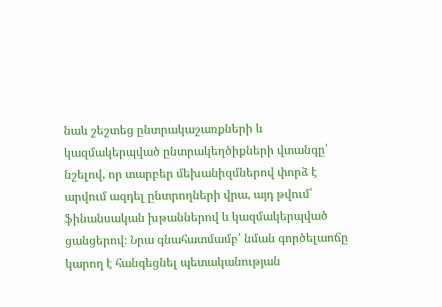նաև շեշտեց ընտրակաշառքների և կազմակերպված ընտրակեղծիքների վտանգը՝ նշելով, որ տարբեր մեխանիզմներով փորձ է արվում ազդել ընտրողների վրա, այդ թվում՝ ֆինանսական խթաններով և կազմակերպված ցանցերով։ Նրա գնահատմամբ՝ նման գործելաոճը կարող է հանգեցնել պետականության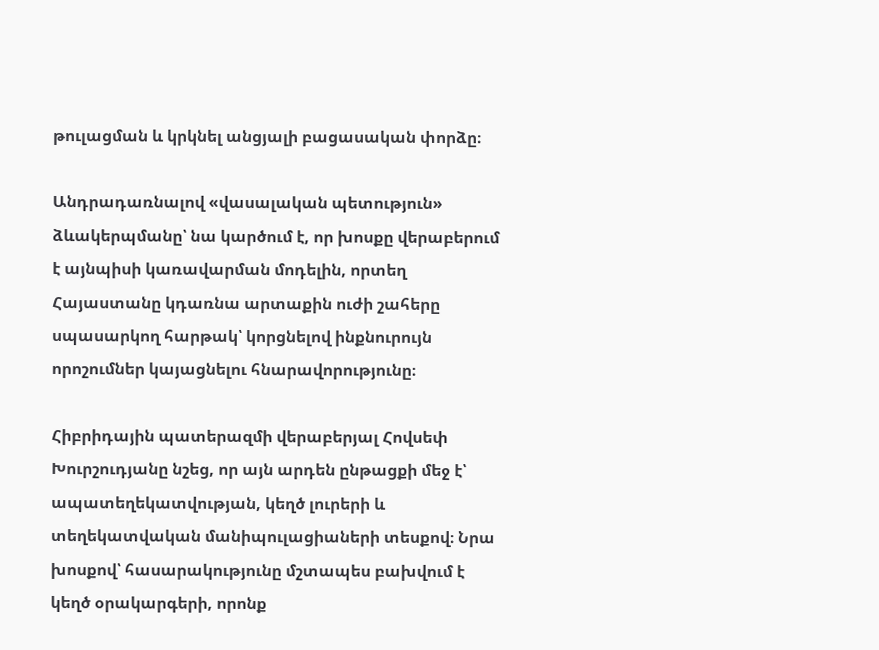թուլացման և կրկնել անցյալի բացասական փորձը։

Անդրադառնալով «վասալական պետություն» ձևակերպմանը՝ նա կարծում է, որ խոսքը վերաբերում է այնպիսի կառավարման մոդելին, որտեղ Հայաստանը կդառնա արտաքին ուժի շահերը սպասարկող հարթակ՝ կորցնելով ինքնուրույն որոշումներ կայացնելու հնարավորությունը։

Հիբրիդային պատերազմի վերաբերյալ Հովսեփ Խուրշուդյանը նշեց, որ այն արդեն ընթացքի մեջ է՝ ապատեղեկատվության, կեղծ լուրերի և տեղեկատվական մանիպուլացիաների տեսքով։ Նրա խոսքով՝ հասարակությունը մշտապես բախվում է կեղծ օրակարգերի, որոնք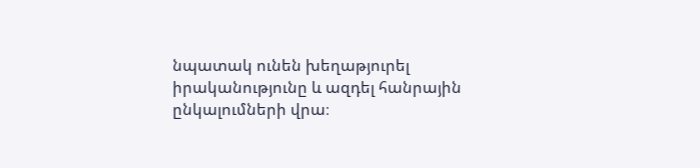նպատակ ունեն խեղաթյուրել իրականությունը և ազդել հանրային ընկալումների վրա։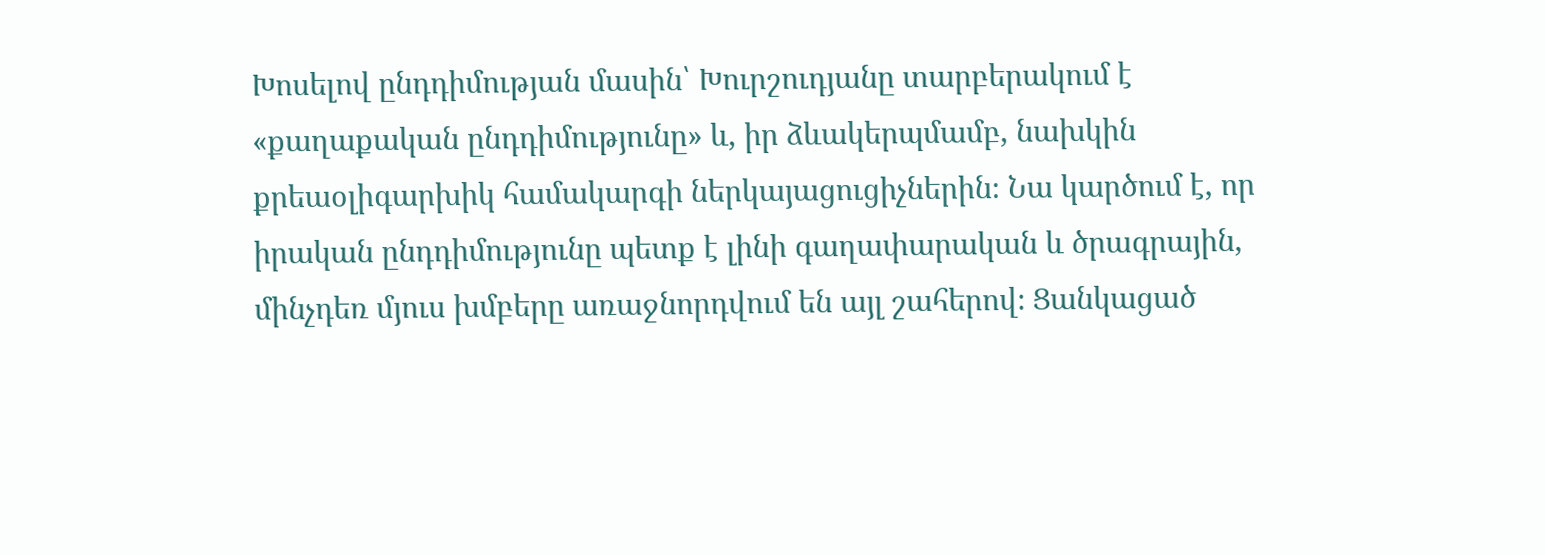Խոսելով ընդդիմության մասին՝ Խուրշուդյանը տարբերակում է «քաղաքական ընդդիմությունը» և, իր ձևակերպմամբ, նախկին քրեաօլիգարխիկ համակարգի ներկայացուցիչներին։ Նա կարծում է, որ իրական ընդդիմությունը պետք է լինի գաղափարական և ծրագրային, մինչդեռ մյուս խմբերը առաջնորդվում են այլ շահերով։ Ցանկացած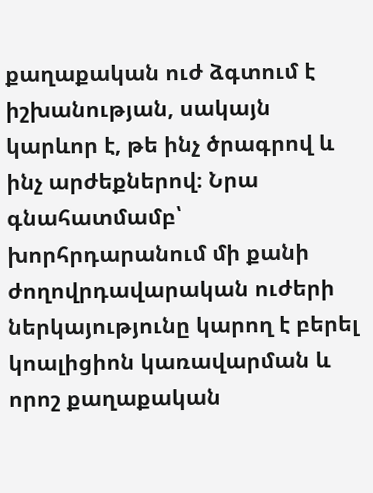քաղաքական ուժ ձգտում է իշխանության, սակայն կարևոր է, թե ինչ ծրագրով և ինչ արժեքներով։ Նրա գնահատմամբ՝ խորհրդարանում մի քանի ժողովրդավարական ուժերի ներկայությունը կարող է բերել կոալիցիոն կառավարման և որոշ քաղաքական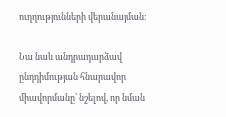ուղղությունների վերանայման։

Նա նաև անդրադարձավ ընդդիմության հնարավոր միավորմանը՝ նշելով, որ նման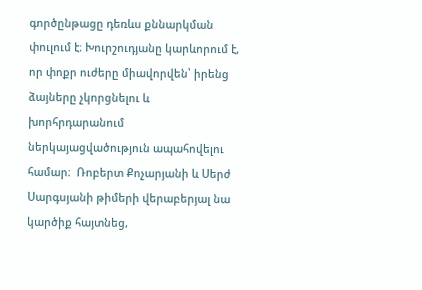գործընթացը դեռևս քննարկման փուլում է։ Խուրշուդյանը կարևորում է, որ փոքր ուժերը միավորվեն՝ իրենց ձայները չկորցնելու և խորհրդարանում ներկայացվածություն ապահովելու համար։  Ռոբերտ Քոչարյանի և Սերժ Սարգսյանի թիմերի վերաբերյալ նա կարծիք հայտնեց,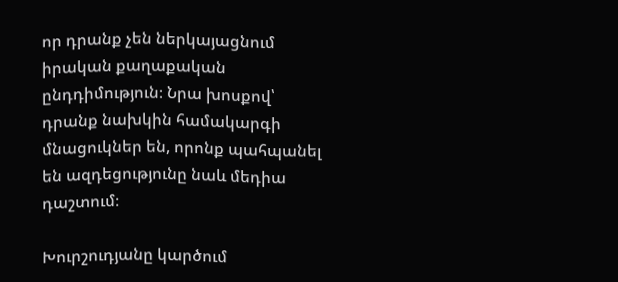որ դրանք չեն ներկայացնում իրական քաղաքական ընդդիմություն։ Նրա խոսքով՝ դրանք նախկին համակարգի մնացուկներ են, որոնք պահպանել են ազդեցությունը նաև մեդիա դաշտում։

Խուրշուդյանը կարծում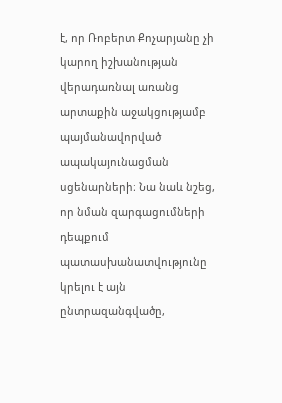է, որ Ռոբերտ Քոչարյանը չի կարող իշխանության վերադառնալ առանց արտաքին աջակցությամբ պայմանավորված ապակայունացման սցենարների։ Նա նաև նշեց, որ նման զարգացումների դեպքում պատասխանատվությունը կրելու է այն ընտրազանգվածը,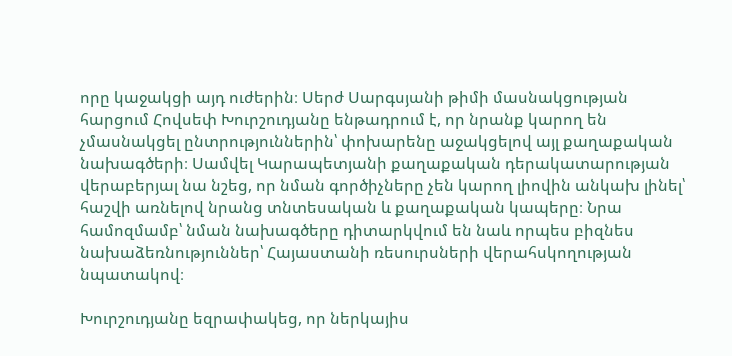որը կաջակցի այդ ուժերին։ Սերժ Սարգսյանի թիմի մասնակցության հարցում Հովսեփ Խուրշուդյանը ենթադրում է, որ նրանք կարող են չմասնակցել ընտրություններին՝ փոխարենը աջակցելով այլ քաղաքական նախագծերի։ Սամվել Կարապետյանի քաղաքական դերակատարության վերաբերյալ նա նշեց, որ նման գործիչները չեն կարող լիովին անկախ լինել՝ հաշվի առնելով նրանց տնտեսական և քաղաքական կապերը։ Նրա համոզմամբ՝ նման նախագծերը դիտարկվում են նաև որպես բիզնես նախաձեռնություններ՝ Հայաստանի ռեսուրսների վերահսկողության նպատակով։

Խուրշուդյանը եզրափակեց, որ ներկայիս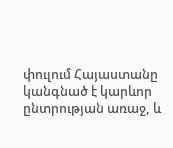փուլում Հայաստանը կանգնած է կարևոր ընտրության առաջ, և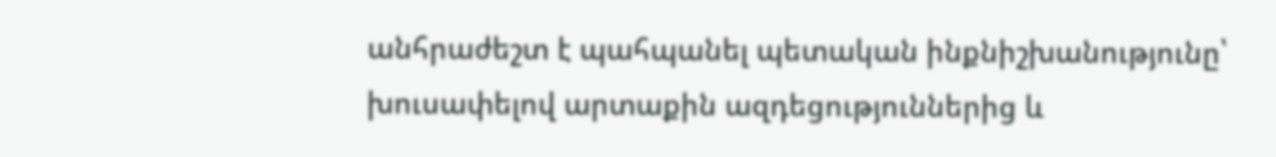անհրաժեշտ է պահպանել պետական ինքնիշխանությունը՝ խուսափելով արտաքին ազդեցություններից և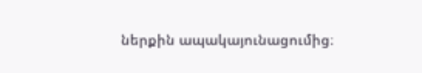ներքին ապակայունացումից։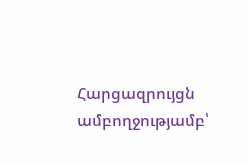Հարցազրույցն ամբողջությամբ՝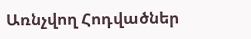Առնչվող Հոդվածներ